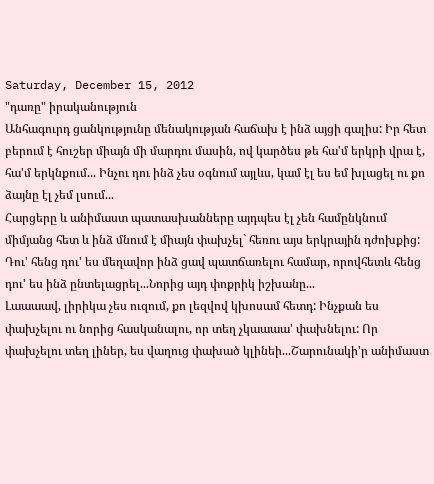Saturday, December 15, 2012
"դառը" իրականություն
Անհագուրդ ցանկությունը մենակության հաճախ է ինձ այցի գալիս: Իր հետ բերում է հուշեր միայն մի մարդու մասին, ով կարծես թե հա'մ երկրի վրա է, հա'մ երկնքում... Ինչու դու ինձ չես օգնում այլևս, կամ էլ ես եմ խլացել ու քո ձայնը էլ չեմ լսում...
Հարցերը և անիմաստ պատասխանները այդպես էլ չեն համընկնում միմյանց հետ և ինձ մնում է միայն փախչել` հեռու այս երկրային դժոխքից: Դու' հենց դու' ես մեղավոր ինձ ցավ պատճառելու համար, որովհետև հենց դու' ես ինձ ընտելացրել...Նորից այդ փոքրիկ իշխանը...
Լաաաավ, լիրիկա չես ուզում, քո լեզվով կխոսամ հետդ: Ինչքան ես փախչելու ու նորից հասկանալու, որ տեղ չկաաաա' փախնելու: Որ փախչելու տեղ լիներ, ես վաղուց փախած կլինեի...Շարունակի'ր անիմաստ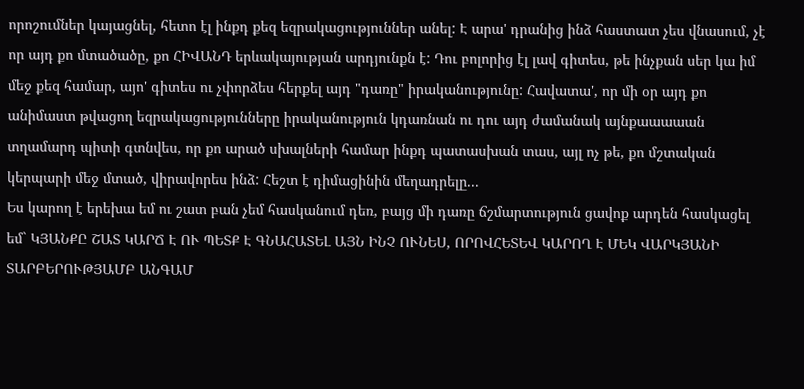որոշումներ կայացնել, հետո էլ ինքդ քեզ եզրակացություններ անել: Է արա' դրանից ինձ հաստատ չես վնասում, չէ որ այդ քո մտածածը, քո ՀԻՎԱՆԴ երևակայության արդյունքն է: Դու բոլորից էլ լավ գիտես, թե ինչքան սեր կա իմ մեջ քեզ համար, այո' գիտես ու չփորձես հերքել այդ "դառը" իրականությունը: Հավատա', որ մի օր այդ քո անիմաստ թվացող եզրակացությունները իրականություն կդառնան ու դու այդ ժամանակ այնքաաաաան տղամարդ պիտի գտնվես, որ քո արած սխալների համար ինքդ պատասխան տաս, այլ ոչ թե, քո մշտական կերպարի մեջ մտած, վիրավորես ինձ: Հեշտ է դիմացինին մեղադրելը...
Ես կարող է երեխա եմ ու շատ բան չեմ հասկանում դեռ, բայց մի դառը ճշմարտություն ցավոք արդեն հասկացել եմ` ԿՅԱՆՔԸ ՇԱՏ ԿԱՐՃ Է ՈՒ ՊԵՏՔ Է ԳՆԱՀԱՏԵԼ ԱՅՆ ԻՆՉ ՈՒՆԵՍ, ՈՐՈՎՀԵՏԵՎ ԿԱՐՈՂ Է ՄԵԿ ՎԱՐԿՅԱՆԻ ՏԱՐԲԵՐՈՒԹՅԱՄԲ ԱՆԳԱՄ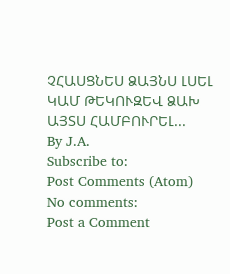ՉՀԱՍՑՆԵՍ ՁԱՅՆՍ ԼՍԵԼ ԿԱՄ ԹԵԿՈՒԶԵՎ ՁԱԽ ԱՅՏՍ ՀԱՄԲՈՒՐԵԼ...
By J.A.
Subscribe to:
Post Comments (Atom)
No comments:
Post a Comment